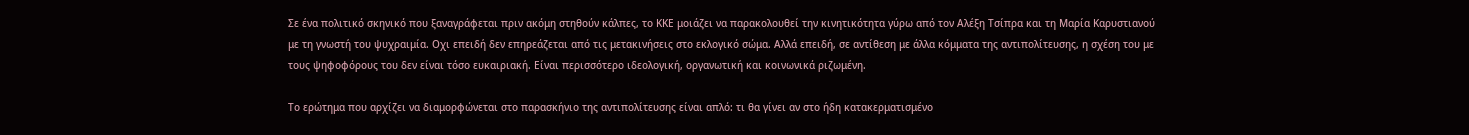Σε ένα πολιτικό σκηνικό που ξαναγράφεται πριν ακόμη στηθούν κάλπες, το ΚΚΕ μοιάζει να παρακολουθεί την κινητικότητα γύρω από τον Αλέξη Τσίπρα και τη Μαρία Καρυστιανού με τη γνωστή του ψυχραιμία. Οχι επειδή δεν επηρεάζεται από τις μετακινήσεις στο εκλογικό σώμα. Αλλά επειδή, σε αντίθεση με άλλα κόμματα της αντιπολίτευσης, η σχέση του με τους ψηφοφόρους του δεν είναι τόσο ευκαιριακή. Είναι περισσότερο ιδεολογική, οργανωτική και κοινωνικά ριζωμένη.

Το ερώτημα που αρχίζει να διαμορφώνεται στο παρασκήνιο της αντιπολίτευσης είναι απλό: τι θα γίνει αν στο ήδη κατακερματισμένο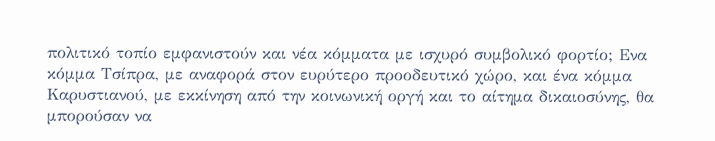πολιτικό τοπίο εμφανιστούν και νέα κόμματα με ισχυρό συμβολικό φορτίο; Ενα κόμμα Τσίπρα, με αναφορά στον ευρύτερο προοδευτικό χώρο, και ένα κόμμα Καρυστιανού, με εκκίνηση από την κοινωνική οργή και το αίτημα δικαιοσύνης, θα μπορούσαν να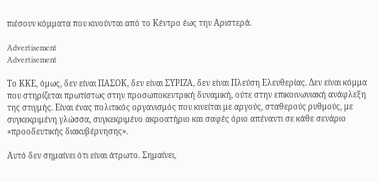πιέσουν κόμματα που κινούνται από το Κέντρο έως την Αριστερά.

Advertisement
Advertisement

Το ΚΚΕ, όμως, δεν είναι ΠΑΣΟΚ, δεν είναι ΣΥΡΙΖΑ, δεν είναι Πλεύση Ελευθερίας. Δεν είναι κόμμα που στηρίζεται πρωτίστως στην προσωποκεντρική δυναμική, ούτε στην επικοινωνιακή ανάφλεξη της στιγμής. Είναι ένας πολιτικός οργανισμός που κινείται με αργούς, σταθερούς ρυθμούς, με συγκεκριμένη γλώσσα, συγκεκριμένο ακροατήριο και σαφές όριο απέναντι σε κάθε σενάριο «προοδευτικής διακυβέρνησης».

Αυτό δεν σημαίνει ότι είναι άτρωτο. Σημαίνει,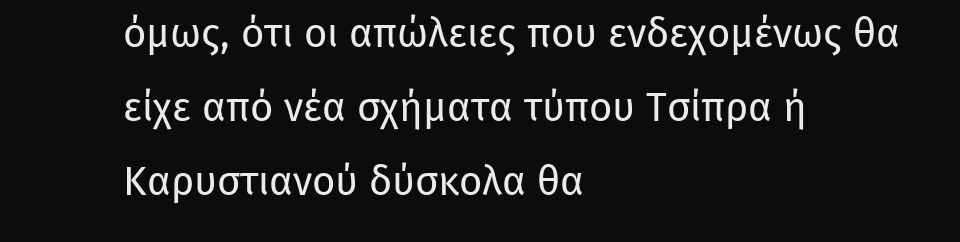όμως, ότι οι απώλειες που ενδεχομένως θα είχε από νέα σχήματα τύπου Τσίπρα ή Καρυστιανού δύσκολα θα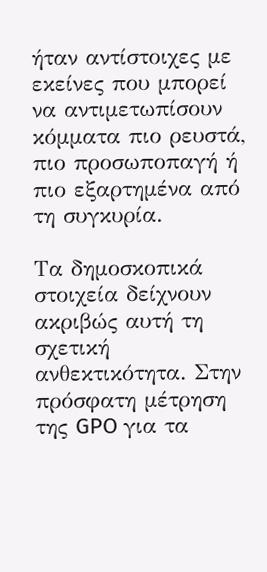ήταν αντίστοιχες με εκείνες που μπορεί να αντιμετωπίσουν κόμματα πιο ρευστά, πιο προσωποπαγή ή πιο εξαρτημένα από τη συγκυρία.

Τα δημοσκοπικά στοιχεία δείχνουν ακριβώς αυτή τη σχετική ανθεκτικότητα. Στην πρόσφατη μέτρηση της GPO για τα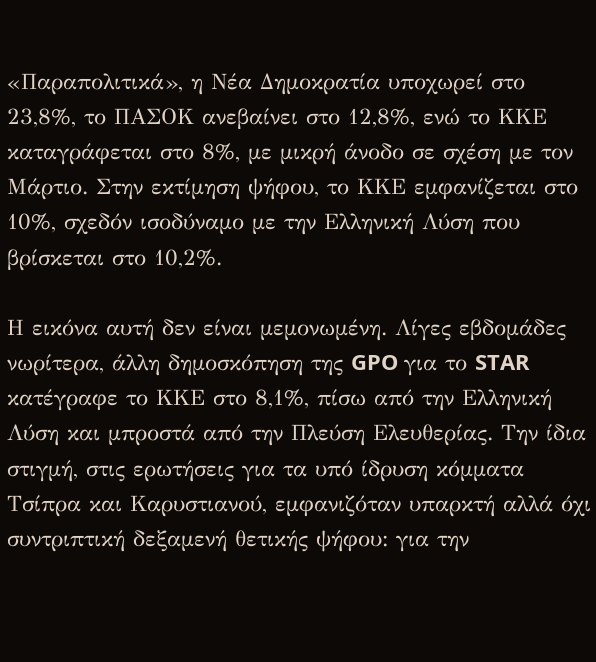«Παραπολιτικά», η Νέα Δημοκρατία υποχωρεί στο 23,8%, το ΠΑΣΟΚ ανεβαίνει στο 12,8%, ενώ το ΚΚΕ καταγράφεται στο 8%, με μικρή άνοδο σε σχέση με τον Μάρτιο. Στην εκτίμηση ψήφου, το ΚΚΕ εμφανίζεται στο 10%, σχεδόν ισοδύναμο με την Ελληνική Λύση που βρίσκεται στο 10,2%.

Η εικόνα αυτή δεν είναι μεμονωμένη. Λίγες εβδομάδες νωρίτερα, άλλη δημοσκόπηση της GPO για το STAR κατέγραφε το ΚΚΕ στο 8,1%, πίσω από την Ελληνική Λύση και μπροστά από την Πλεύση Ελευθερίας. Την ίδια στιγμή, στις ερωτήσεις για τα υπό ίδρυση κόμματα Τσίπρα και Καρυστιανού, εμφανιζόταν υπαρκτή αλλά όχι συντριπτική δεξαμενή θετικής ψήφου: για την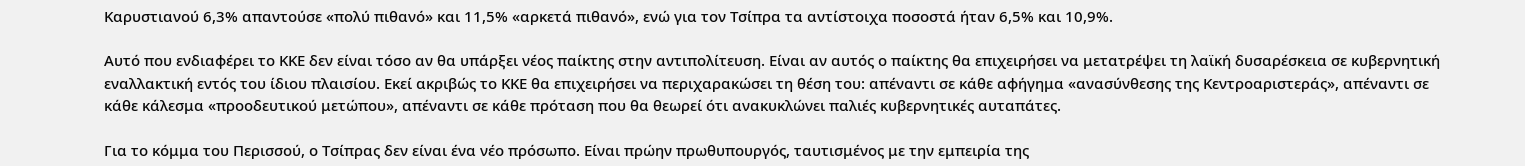Καρυστιανού 6,3% απαντούσε «πολύ πιθανό» και 11,5% «αρκετά πιθανό», ενώ για τον Τσίπρα τα αντίστοιχα ποσοστά ήταν 6,5% και 10,9%.

Αυτό που ενδιαφέρει το ΚΚΕ δεν είναι τόσο αν θα υπάρξει νέος παίκτης στην αντιπολίτευση. Είναι αν αυτός ο παίκτης θα επιχειρήσει να μετατρέψει τη λαϊκή δυσαρέσκεια σε κυβερνητική εναλλακτική εντός του ίδιου πλαισίου. Εκεί ακριβώς το ΚΚΕ θα επιχειρήσει να περιχαρακώσει τη θέση του: απέναντι σε κάθε αφήγημα «ανασύνθεσης της Κεντροαριστεράς», απέναντι σε κάθε κάλεσμα «προοδευτικού μετώπου», απέναντι σε κάθε πρόταση που θα θεωρεί ότι ανακυκλώνει παλιές κυβερνητικές αυταπάτες.

Για το κόμμα του Περισσού, ο Τσίπρας δεν είναι ένα νέο πρόσωπο. Είναι πρώην πρωθυπουργός, ταυτισμένος με την εμπειρία της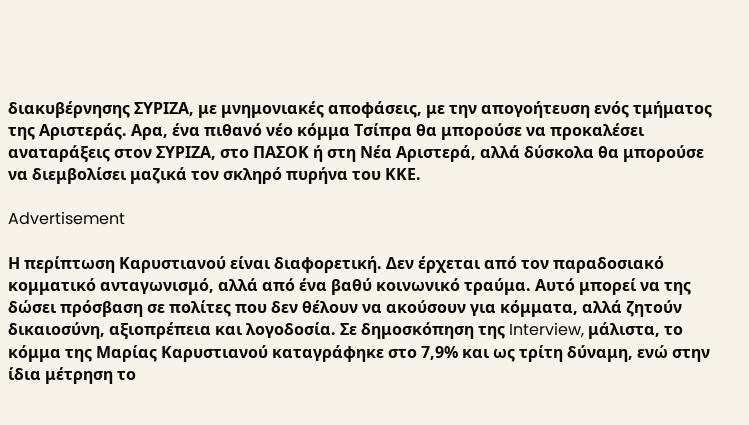διακυβέρνησης ΣΥΡΙΖΑ, με μνημονιακές αποφάσεις, με την απογοήτευση ενός τμήματος της Αριστεράς. Αρα, ένα πιθανό νέο κόμμα Τσίπρα θα μπορούσε να προκαλέσει αναταράξεις στον ΣΥΡΙΖΑ, στο ΠΑΣΟΚ ή στη Νέα Αριστερά, αλλά δύσκολα θα μπορούσε να διεμβολίσει μαζικά τον σκληρό πυρήνα του ΚΚΕ.

Advertisement

Η περίπτωση Καρυστιανού είναι διαφορετική. Δεν έρχεται από τον παραδοσιακό κομματικό ανταγωνισμό, αλλά από ένα βαθύ κοινωνικό τραύμα. Αυτό μπορεί να της δώσει πρόσβαση σε πολίτες που δεν θέλουν να ακούσουν για κόμματα, αλλά ζητούν δικαιοσύνη, αξιοπρέπεια και λογοδοσία. Σε δημοσκόπηση της Interview, μάλιστα, το κόμμα της Μαρίας Καρυστιανού καταγράφηκε στο 7,9% και ως τρίτη δύναμη, ενώ στην ίδια μέτρηση το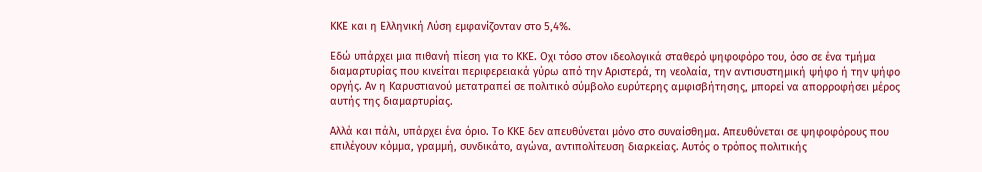ΚΚΕ και η Ελληνική Λύση εμφανίζονταν στο 5,4%.

Εδώ υπάρχει μια πιθανή πίεση για το ΚΚΕ. Οχι τόσο στον ιδεολογικά σταθερό ψηφοφόρο του, όσο σε ένα τμήμα διαμαρτυρίας που κινείται περιφερειακά γύρω από την Αριστερά, τη νεολαία, την αντισυστημική ψήφο ή την ψήφο οργής. Αν η Καρυστιανού μετατραπεί σε πολιτικό σύμβολο ευρύτερης αμφισβήτησης, μπορεί να απορροφήσει μέρος αυτής της διαμαρτυρίας.

Αλλά και πάλι, υπάρχει ένα όριο. Το ΚΚΕ δεν απευθύνεται μόνο στο συναίσθημα. Απευθύνεται σε ψηφοφόρους που επιλέγουν κόμμα, γραμμή, συνδικάτο, αγώνα, αντιπολίτευση διαρκείας. Αυτός ο τρόπος πολιτικής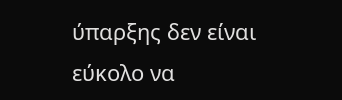ύπαρξης δεν είναι εύκολο να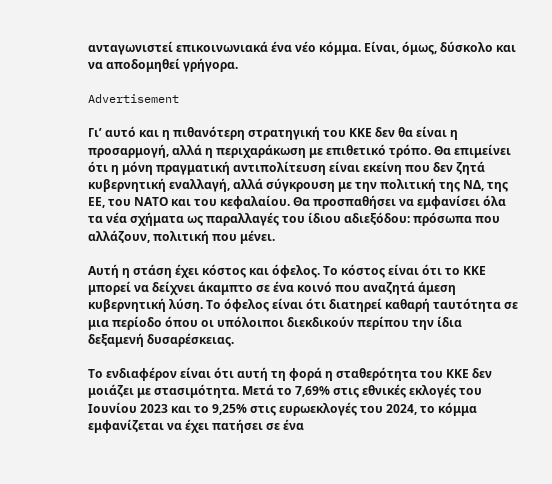ανταγωνιστεί επικοινωνιακά ένα νέο κόμμα. Είναι, όμως, δύσκολο και να αποδομηθεί γρήγορα.

Advertisement

Γι’ αυτό και η πιθανότερη στρατηγική του ΚΚΕ δεν θα είναι η προσαρμογή, αλλά η περιχαράκωση με επιθετικό τρόπο. Θα επιμείνει ότι η μόνη πραγματική αντιπολίτευση είναι εκείνη που δεν ζητά κυβερνητική εναλλαγή, αλλά σύγκρουση με την πολιτική της ΝΔ, της ΕΕ, του ΝΑΤΟ και του κεφαλαίου. Θα προσπαθήσει να εμφανίσει όλα τα νέα σχήματα ως παραλλαγές του ίδιου αδιεξόδου: πρόσωπα που αλλάζουν, πολιτική που μένει.

Αυτή η στάση έχει κόστος και όφελος. Το κόστος είναι ότι το ΚΚΕ μπορεί να δείχνει άκαμπτο σε ένα κοινό που αναζητά άμεση κυβερνητική λύση. Το όφελος είναι ότι διατηρεί καθαρή ταυτότητα σε μια περίοδο όπου οι υπόλοιποι διεκδικούν περίπου την ίδια δεξαμενή δυσαρέσκειας.

Το ενδιαφέρον είναι ότι αυτή τη φορά η σταθερότητα του ΚΚΕ δεν μοιάζει με στασιμότητα. Μετά το 7,69% στις εθνικές εκλογές του Ιουνίου 2023 και το 9,25% στις ευρωεκλογές του 2024, το κόμμα εμφανίζεται να έχει πατήσει σε ένα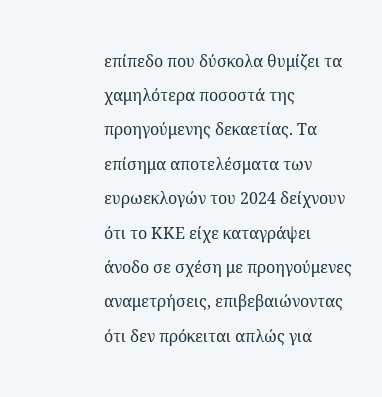επίπεδο που δύσκολα θυμίζει τα χαμηλότερα ποσοστά της προηγούμενης δεκαετίας. Τα επίσημα αποτελέσματα των ευρωεκλογών του 2024 δείχνουν ότι το ΚΚΕ είχε καταγράψει άνοδο σε σχέση με προηγούμενες αναμετρήσεις, επιβεβαιώνοντας ότι δεν πρόκειται απλώς για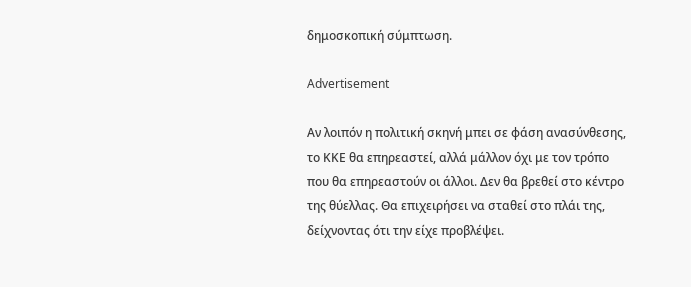δημοσκοπική σύμπτωση.

Advertisement

Αν λοιπόν η πολιτική σκηνή μπει σε φάση ανασύνθεσης, το ΚΚΕ θα επηρεαστεί, αλλά μάλλον όχι με τον τρόπο που θα επηρεαστούν οι άλλοι. Δεν θα βρεθεί στο κέντρο της θύελλας. Θα επιχειρήσει να σταθεί στο πλάι της, δείχνοντας ότι την είχε προβλέψει.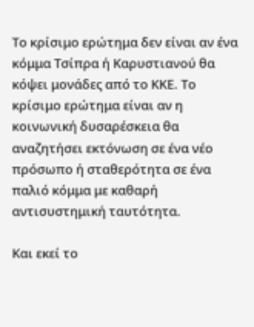Το κρίσιμο ερώτημα δεν είναι αν ένα κόμμα Τσίπρα ή Καρυστιανού θα κόψει μονάδες από το ΚΚΕ. Το κρίσιμο ερώτημα είναι αν η κοινωνική δυσαρέσκεια θα αναζητήσει εκτόνωση σε ένα νέο πρόσωπο ή σταθερότητα σε ένα παλιό κόμμα με καθαρή αντισυστημική ταυτότητα.

Και εκεί το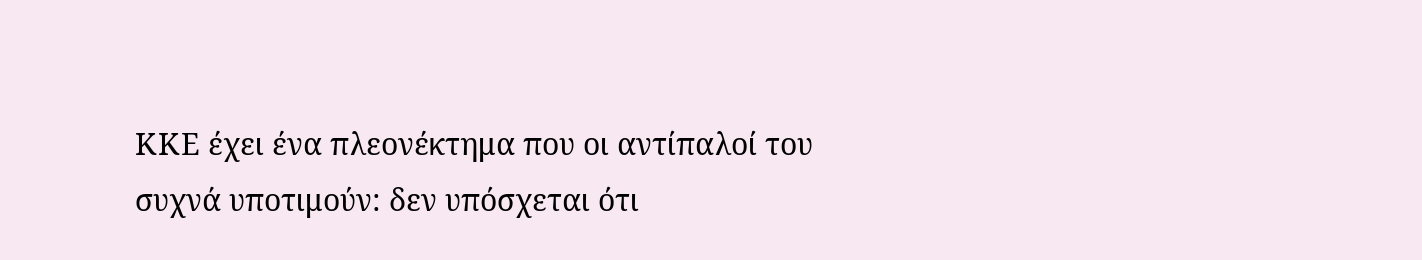ΚΚΕ έχει ένα πλεονέκτημα που οι αντίπαλοί του συχνά υποτιμούν: δεν υπόσχεται ότι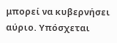μπορεί να κυβερνήσει αύριο. Υπόσχεται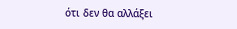ότι δεν θα αλλάξει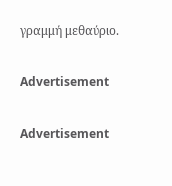γραμμή μεθαύριο.

Advertisement

Advertisement